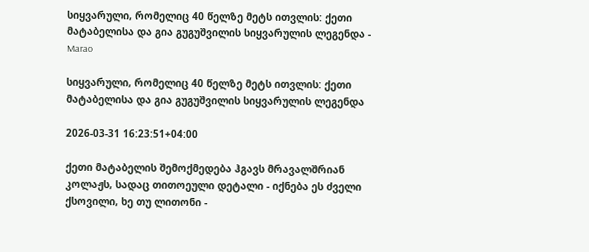სიყვარული, რომელიც 40 წელზე მეტს ითვლის: ქეთი მატაბელისა და გია გუგუშვილის სიყვარულის ლეგენდა - Marao

სიყვარული, რომელიც 40 წელზე მეტს ითვლის: ქეთი მატაბელისა და გია გუგუშვილის სიყვარულის ლეგენდა

2026-03-31 16:23:51+04:00

ქეთი მატაბელის შემოქმედება ჰგავს მრავალშრიან კოლაჟს, სადაც თითოეული დეტალი - იქნება ეს ძველი ქსოვილი, ხე თუ ლითონი -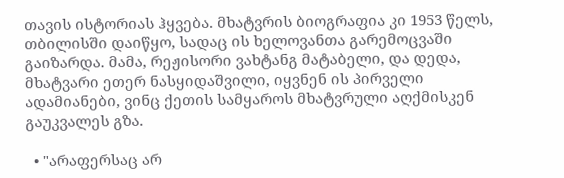თავის ისტორიას ჰყვება. მხატვრის ბიოგრაფია კი 1953 წელს, თბილისში დაიწყო, სადაც ის ხელოვანთა გარემოცვაში გაიზარდა. მამა, რეჟისორი ვახტანგ მატაბელი, და დედა, მხატვარი ეთერ ნასყიდაშვილი, იყვნენ ის პირველი ადამიანები, ვინც ქეთის სამყაროს მხატვრული აღქმისკენ გაუკვალეს გზა.

  • "არაფერსაც არ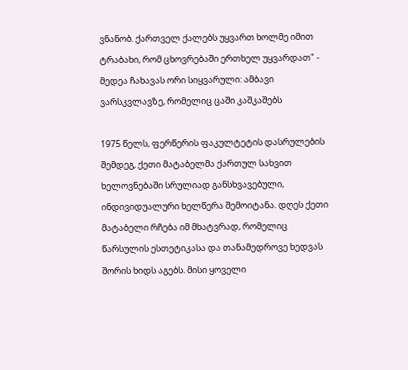ვნანობ. ქართველ ქალებს უყვართ ხოლმე იმით ტრაბახი, რომ ცხოვრებაში ერთხელ უყვარდათ" - მედეა ჩახავას ორი სიყვარული: ამბავი ვარსკვლავზე, რომელიც ცაში კაშკაშებს

1975 წელს, ფერწერის ფაკულტეტის დასრულების შემდეგ, ქეთი მატაბელმა ქართულ სახვით ხელოვნებაში სრულიად განსხვავებული, ინდივიდუალური ხელწერა შემოიტანა. დღეს ქეთი მატაბელი რჩება იმ მხატვრად, რომელიც წარსულის ესთეტიკასა და თანამედროვე ხედვას შორის ხიდს აგებს. მისი ყოველი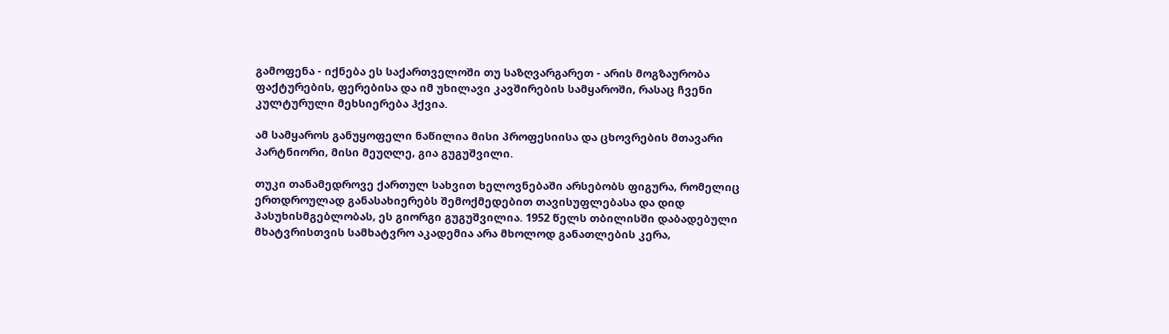გამოფენა - იქნება ეს საქართველოში თუ საზღვარგარეთ - არის მოგზაურობა ფაქტურების, ფერებისა და იმ უხილავი კავშირების სამყაროში, რასაც ჩვენი კულტურული მეხსიერება ჰქვია.

ამ სამყაროს განუყოფელი ნაწილია მისი პროფესიისა და ცხოვრების მთავარი პარტნიორი, მისი მეუღლე, გია გუგუშვილი.

თუკი თანამედროვე ქართულ სახვით ხელოვნებაში არსებობს ფიგურა, რომელიც ერთდროულად განასახიერებს შემოქმედებით თავისუფლებასა და დიდ პასუხისმგებლობას, ეს გიორგი გუგუშვილია. 1952 წელს თბილისში დაბადებული მხატვრისთვის სამხატვრო აკადემია არა მხოლოდ განათლების კერა,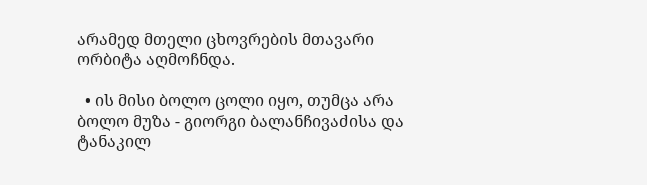არამედ მთელი ცხოვრების მთავარი ორბიტა აღმოჩნდა.

  • ის მისი ბოლო ცოლი იყო, თუმცა არა ბოლო მუზა - გიორგი ბალანჩივაძისა და ტანაკილ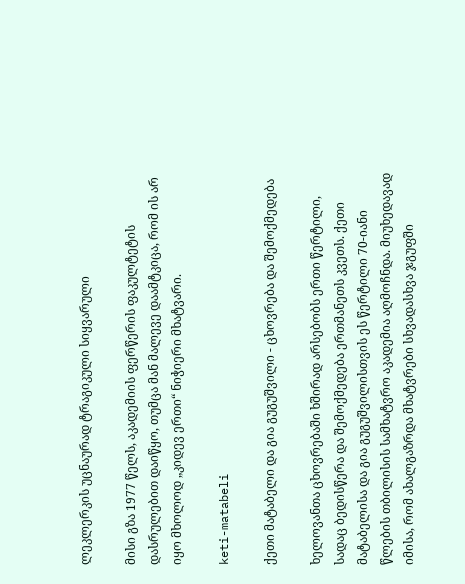ლეკლერკის უცნაურად ტრაგიკული სიყვარული

მისი გზა 1977 წელს, აკადემიის ფერწერის ფაკულტეტის დასრულებით დაიწყო, თუმცა მან მალევე დაამტკიცა, რომ ის არ იყო მხოლოდ „კიდევ ერთი“ ნიჭიერი მხატვარი.

keti-matabeli

ქეთი მატაბელი და გია გუგუშვილი - ცხოვრება და შემოქმედება

ხელოვანთა ცხოვრებაში ხშირად არსებობს ერთი წერტილი, სადაც ბედისწერა და შემოქმედება ერთმანეთს კვეთს. ქეთი მატაბელისა და გია გუგუშვილისთვის ეს წერტილი 70-იანი წლების თბილისის სამხატვრო აკადემია აღმოჩნდა. მიუხედავად იმისა, რომ ახალგაზრდა მხატვრები სხვადასხვა ჯგუფში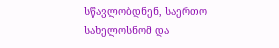სწავლობდნენ, საერთო სახელოსნომ და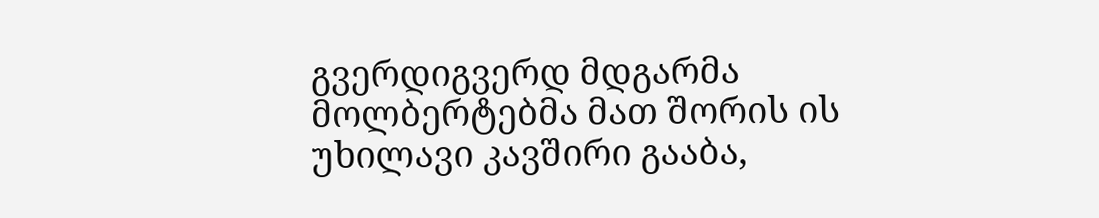გვერდიგვერდ მდგარმა მოლბერტებმა მათ შორის ის უხილავი კავშირი გააბა,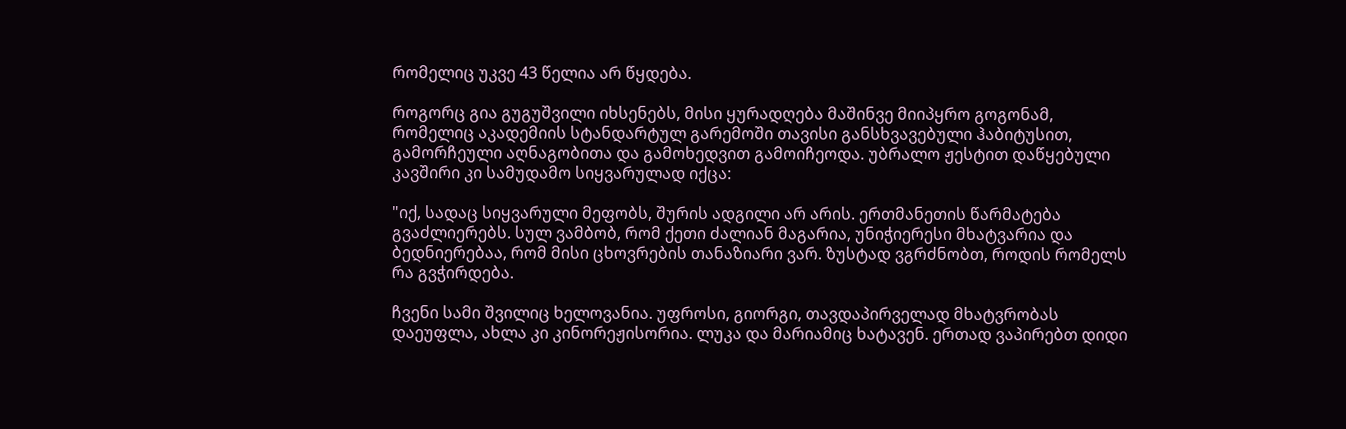რომელიც უკვე 43 წელია არ წყდება.

როგორც გია გუგუშვილი იხსენებს, მისი ყურადღება მაშინვე მიიპყრო გოგონამ, რომელიც აკადემიის სტანდარტულ გარემოში თავისი განსხვავებული ჰაბიტუსით, გამორჩეული აღნაგობითა და გამოხედვით გამოიჩეოდა. უბრალო ჟესტით დაწყებული კავშირი კი სამუდამო სიყვარულად იქცა:

"იქ, სადაც სიყვარული მეფობს, შურის ადგილი არ არის. ერთმანეთის წარმატება გვაძლიერებს. სულ ვამბობ, რომ ქეთი ძალიან მაგარია, უნიჭიერესი მხატვარია და ბედნიერებაა, რომ მისი ცხოვრების თანაზიარი ვარ. ზუსტად ვგრძნობთ, როდის რომელს რა გვჭირდება.

ჩვენი სამი შვილიც ხელოვანია. უფროსი, გიორგი, თავდაპირველად მხატვრობას დაეუფლა, ახლა კი კინორეჟისორია. ლუკა და მარიამიც ხატავენ. ერთად ვაპირებთ დიდი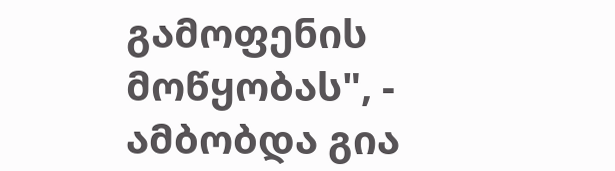გამოფენის მოწყობას", - ამბობდა გია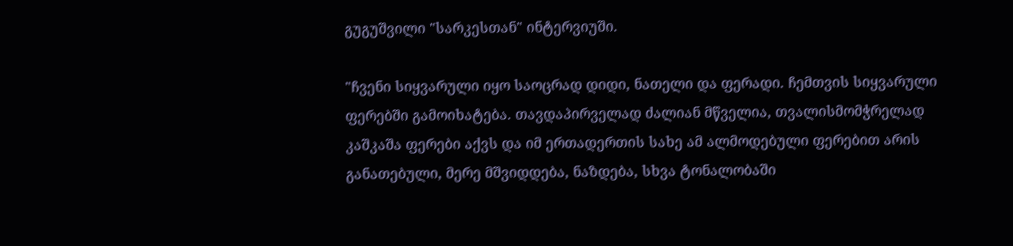გუგუშვილი "სარკესთან" ინტერვიუში.

"ჩვენი სიყვარული იყო საოცრად დიდი, ნათელი და ფერადი. ჩემთვის სიყვარული ფერებში გამოიხატება. თავდაპირველად ძალიან მწველია, თვალისმომჭრელად კაშკაშა ფერები აქვს და იმ ერთადერთის სახე ამ ალმოდებული ფერებით არის განათებული, მერე მშვიდდება, ნაზდება, სხვა ტონალობაში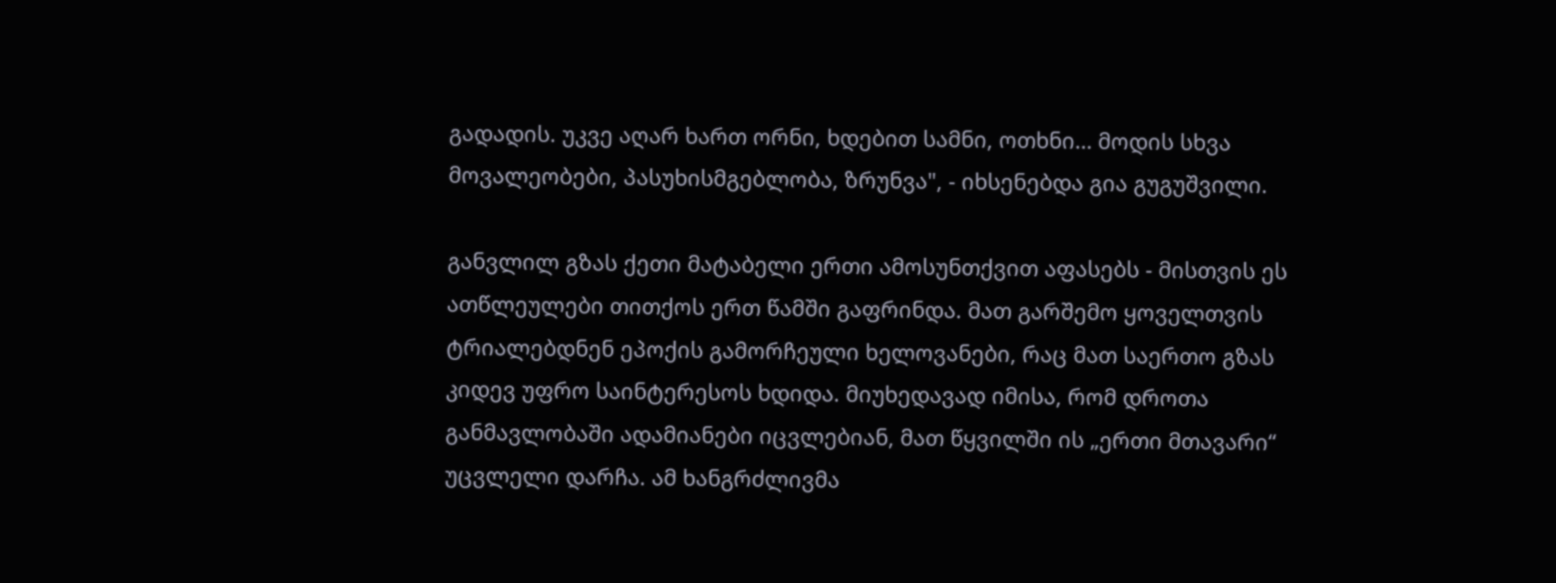გადადის. უკვე აღარ ხართ ორნი, ხდებით სამნი, ოთხნი… მოდის სხვა მოვალეობები, პასუხისმგებლობა, ზრუნვა", - იხსენებდა გია გუგუშვილი.

განვლილ გზას ქეთი მატაბელი ერთი ამოსუნთქვით აფასებს - მისთვის ეს ათწლეულები თითქოს ერთ წამში გაფრინდა. მათ გარშემო ყოველთვის ტრიალებდნენ ეპოქის გამორჩეული ხელოვანები, რაც მათ საერთო გზას კიდევ უფრო საინტერესოს ხდიდა. მიუხედავად იმისა, რომ დროთა განმავლობაში ადამიანები იცვლებიან, მათ წყვილში ის „ერთი მთავარი“ უცვლელი დარჩა. ამ ხანგრძლივმა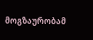მოგზაურობამ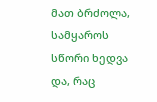მათ ბრძოლა, სამყაროს სწორი ხედვა და, რაც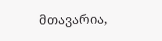მთავარია,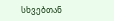სხვებთან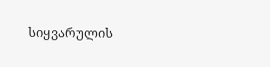სიყვარულის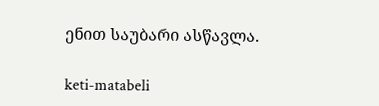ენით საუბარი ასწავლა.

keti-matabeli